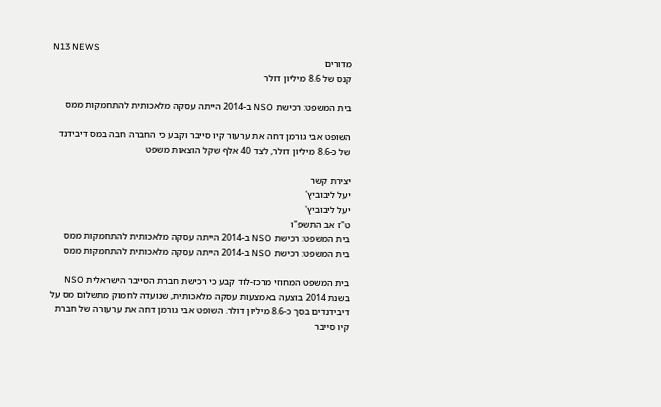N13 NEWS
מדורים
קנס של 8.6 מיליון דולר

בית המשפט: רכישת NSO ב-2014 הייתה עסקה מלאכותית להתחמקות ממס

השופט אבי גורמן דחה את ערעור קיו סייבר וקבע כי החברה חבה במס דיבידנד של כ-8.6 מיליון דולר, לצד 40 אלף שקל הוצאות משפט

יצירת קשר
יעל ליבוביץ'
יעל ליבוביץ'
ט"ז אב התשפ"ו
בית המשפט: רכישת NSO ב-2014 הייתה עסקה מלאכותית להתחמקות ממס
בית המשפט: רכישת NSO ב-2014 הייתה עסקה מלאכותית להתחמקות ממס

בית המשפט המחוזי מרכז-לוד קבע כי רכישת חברת הסייבר הישראלית NSO בשנת 2014 בוצעה באמצעות עסקה מלאכותית, שנועדה לחמוק מתשלום מס על דיבידנדים בסך כ-8.6 מיליון דולר. השופט אבי גורמן דחה את ערעורה של חברת קיו סייבר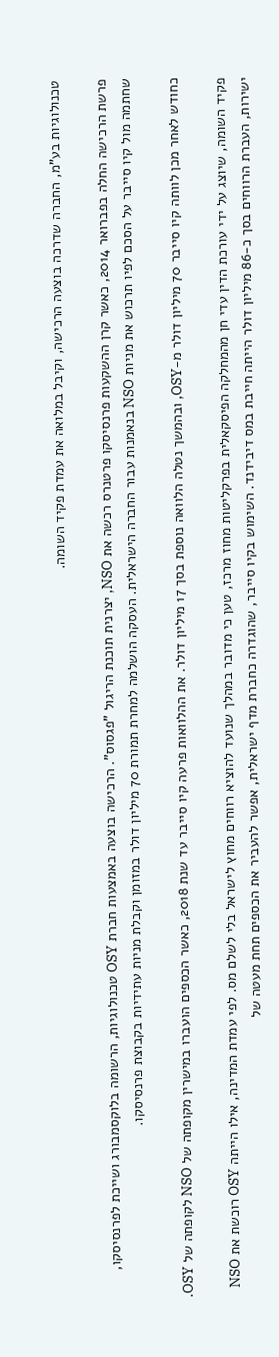טכנולוגיות בע"מ, החברה שדרכה בוצעה הרכישה, וקיבל במלואה את עמדת פקיד השומה.

פרשת הרכישה החלה בפברואר 2014, כאשר קרן ההשקעות פרנסיסקו פרטנרס רכשה את NSO, יצרנית תוכנת הריגול "פגסוס". הרכישה בוצעה באמצעות חברת OSY טכנולוגיות, הרשומה בלוקסמבורג ושייכת לפרנסיסקו, שחתמה מול קיו סייבר על הסכם לפיו תרכוש את מניות NSO בנאמנות עבור החברה הישראלית. העסקה הושלמה למחרת תמורת 70 מיליון דולר במזומן וקבלת מניות עתידיות בקבוצת פרנסיסקו.

כחודש לאחר מכן לוותה קיו סייבר 70 מיליון דולר מ-OSY, ובהמשך נטלה הלוואה נוספת בסך 17 מיליון דולר. את ההלוואות פרעה קיו סייבר עד שנת 2018, כאשר הכספים הועברו במישרין מקופתה של NSO לקופתה של OSY.

פקיד השומה, שיוצג על ידי עורכת הדין עדי חן מהמחלקה הפיסקאלית בפרקליטות מחוז מרכז, טען כי מדובר במהלך שנועד להוציא רווחים מחוץ לישראל בלי לשלם מס. לפי עמדת המדינה, אילו הייתה OSY רוכשת את NSO ישירות, העברת הרווחים בסך כ-86 מיליון דולר הייתה חייבת במס דיבידנד. השימוש בקיו סייבר, שהוגדרה כחברת מדף ישראלית, אפשר להעביר את הכספים תחת מעטה של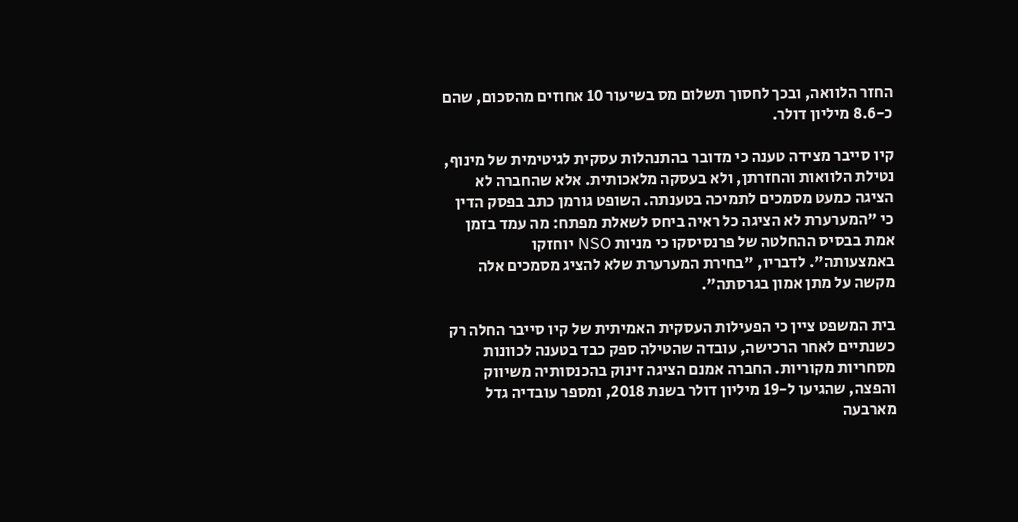החזר הלוואה, ובכך לחסוך תשלום מס בשיעור 10 אחוזים מהסכום, שהם כ-8.6 מיליון דולר.

קיו סייבר מצידה טענה כי מדובר בהתנהלות עסקית לגיטימית של מינוף, נטילת הלוואות והחזרתן, ולא בעסקה מלאכותית. אלא שהחברה לא הציגה כמעט מסמכים לתמיכה בטענתה. השופט גורמן כתב בפסק הדין כי "המערערת לא הציגה כל ראיה ביחס לשאלת מפתח: מה עמד בזמן אמת בבסיס ההחלטה של פרנסיסקו כי מניות NSO יוחזקו באמצעותה". לדבריו, "בחירת המערערת שלא להציג מסמכים אלה מקשה על מתן אמון בגרסתה".

בית המשפט ציין כי הפעילות העסקית האמיתית של קיו סייבר החלה רק כשנתיים לאחר הרכישה, עובדה שהטילה ספק כבד בטענה לכוונות מסחריות מקוריות. החברה אמנם הציגה זינוק בהכנסותיה משיווק והפצה, שהגיעו ל-19 מיליון דולר בשנת 2018, ומספר עובדיה גדל מארבעה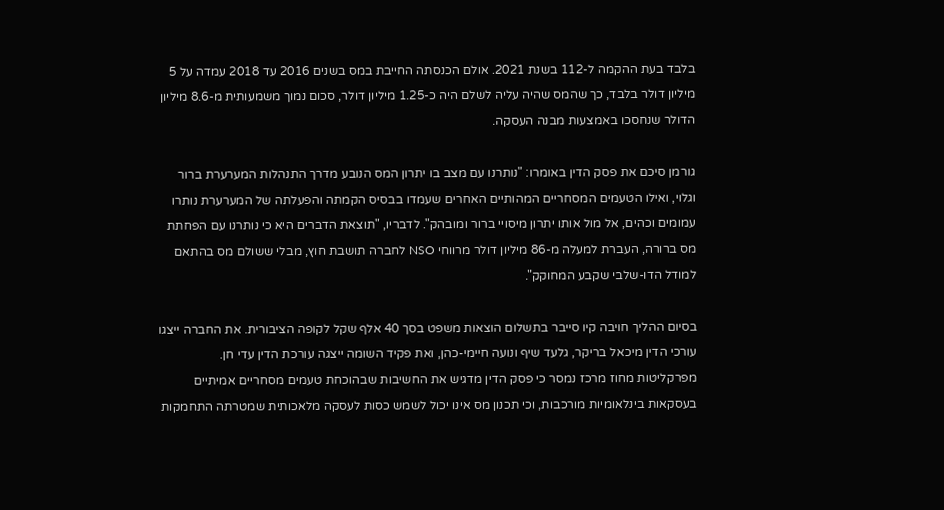בלבד בעת ההקמה ל-112 בשנת 2021. אולם הכנסתה החייבת במס בשנים 2016 עד 2018 עמדה על 5 מיליון דולר בלבד, כך שהמס שהיה עליה לשלם היה כ-1.25 מיליון דולר, סכום נמוך משמעותית מ-8.6 מיליון הדולר שנחסכו באמצעות מבנה העסקה.

גורמן סיכם את פסק הדין באומרו: "נותרנו עם מצב בו יתרון המס הנובע מדרך התנהלות המערערת ברור וגלוי, ואילו הטעמים המסחריים המהותיים האחרים שעמדו בבסיס הקמתה והפעלתה של המערערת נותרו עמומים וכהים, אל מול אותו יתרון מיסויי ברור ומובהק". לדבריו, "תוצאת הדברים היא כי נותרנו עם הפחתת מס ברורה, העברת למעלה מ-86 מיליון דולר מרווחי NSO לחברה תושבת חוץ, מבלי ששולם מס בהתאם למודל הדו-שלבי שקבע המחוקק".

בסיום ההליך חויבה קיו סייבר בתשלום הוצאות משפט בסך 40 אלף שקל לקופה הציבורית. את החברה ייצגו עורכי הדין מיכאל בריקר, גלעד שיף ונועה חיימי-כהן, ואת פקיד השומה ייצגה עורכת הדין עדי חן. מפרקליטות מחוז מרכז נמסר כי פסק הדין מדגיש את החשיבות שבהוכחת טעמים מסחריים אמיתיים בעסקאות בינלאומיות מורכבות, וכי תכנון מס אינו יכול לשמש כסות לעסקה מלאכותית שמטרתה התחמקות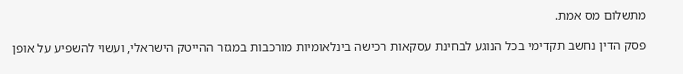מתשלום מס אמת.

פסק הדין נחשב תקדימי בכל הנוגע לבחינת עסקאות רכישה בינלאומיות מורכבות במגזר ההייטק הישראלי, ועשוי להשפיע על אופן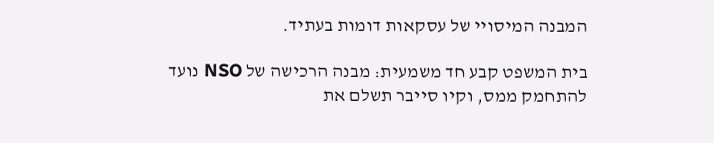המבנה המיסויי של עסקאות דומות בעתיד.

בית המשפט קבע חד משמעית: מבנה הרכישה של NSO נועד להתחמק ממס, וקיו סייבר תשלם את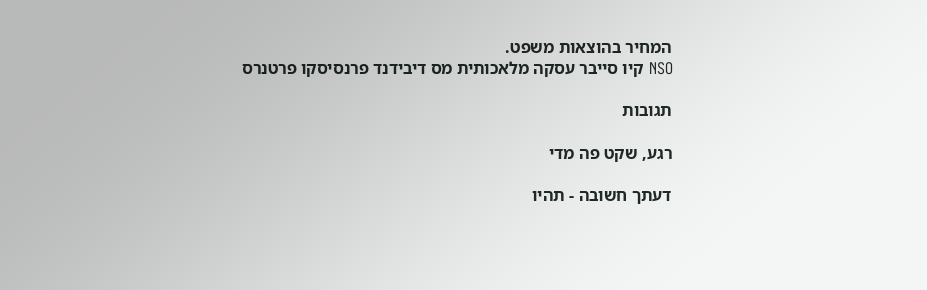המחיר בהוצאות משפט.
NSO קיו סייבר עסקה מלאכותית מס דיבידנד פרנסיסקו פרטנרס

תגובות

רגע, שקט פה מדי

דעתך חשובה - תהיו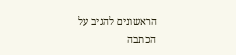הראשונים להגיב על הכתבה